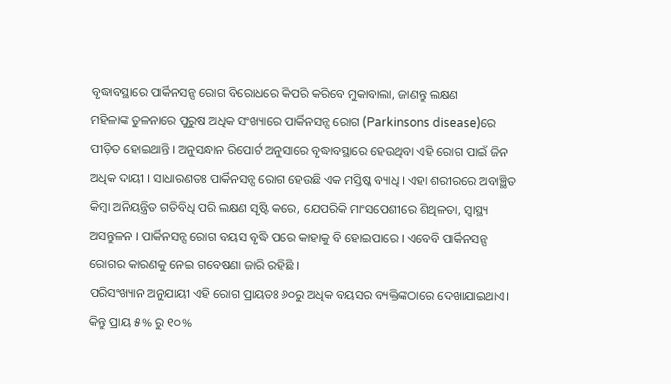ବୃଦ୍ଧାବସ୍ଥାରେ ପାର୍କିନସନ୍ସ ରୋଗ ବିରୋଧରେ କିପରି କରିବେ ମୁକାବାଲା, ଜାଣନ୍ତୁ ଲକ୍ଷଣ
ମହିଳାଙ୍କ ତୁଳନାରେ ପୁରୁଷ ଅଧିକ ସଂଖ୍ୟାରେ ପାର୍କିନସନ୍ସ ରୋଗ (Parkinsons disease)ରେ ପୀଡ଼ିତ ହୋଇଥାନ୍ତି । ଅନୁସନ୍ଧାନ ରିପୋର୍ଟ ଅନୁସାରେ ବୃଦ୍ଧାବସ୍ଥାରେ ହେଉଥିବା ଏହି ରୋଗ ପାଇଁ ଜିନ ଅଧିକ ଦାୟୀ । ସାଧାରଣତଃ ପାର୍କିନସନ୍ସ ରୋଗ ହେଉଛି ଏକ ମସ୍ତିଷ୍କ ବ୍ୟାଧି । ଏହା ଶରୀରରେ ଅବାଞ୍ଛିତ କିମ୍ବା ଅନିୟନ୍ତ୍ରିତ ଗତିବିଧି ପରି ଲକ୍ଷଣ ସୃଷ୍ଟି କରେ, ଯେପରିକି ମାଂସପେଶୀରେ ଶିଥିଳତା, ସ୍ୱାସ୍ଥ୍ୟ ଅସନ୍ତୁଳନ । ପାର୍କିନସନ୍ସ ରୋଗ ବୟସ ବୃଦ୍ଧି ପରେ କାହାକୁ ବି ହୋଇପାରେ । ଏବେବି ପାର୍କିନସନ୍ସ ରୋଗର କାରଣକୁ ନେଇ ଗବେଷଣା ଜାରି ରହିଛି ।
ପରିସଂଖ୍ୟାନ ଅନୁଯାୟୀ ଏହି ରୋଗ ପ୍ରାୟତଃ ୬୦ରୁ ଅଧିକ ବୟସର ବ୍ୟକ୍ତିଙ୍କଠାରେ ଦେଖାଯାଇଥାଏ। କିନ୍ତୁ ପ୍ରାୟ ୫% ରୁ ୧୦%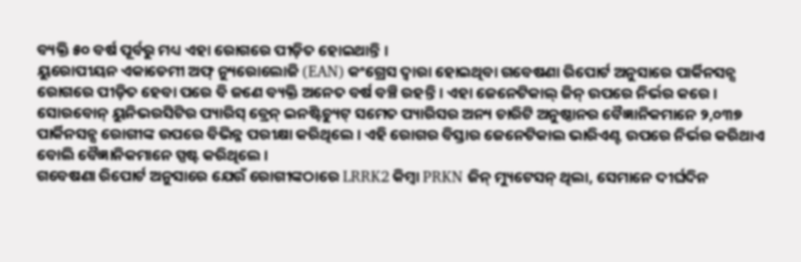ବ୍ୟକ୍ତି ୫୦ ବର୍ଷ ପୂର୍ବରୁ ମଧ୍ୟ ଏହା ରୋଗରେ ପୀଡ଼ିତ ହୋଇଥାନ୍ତି ।
ୟୁରୋପୀୟନ ଏକାଡେମୀ ଅଫ୍ ନ୍ୟୁରୋଲୋଜି (EAN) କଂଗ୍ରେସ ଦ୍ୱାରା ହୋଇଥିବା ଗବେଷଣା ରିପୋର୍ଟ ଅନୁସାରେ ପାର୍କିନସନ୍ସ ରୋଗରେ ପୀଡ଼ିତ ହେବା ପରେ ବି ଜଣେ ବ୍ୟକ୍ତି ଅନେତ ବର୍ଷ ବଞ୍ଚି ରହନ୍ତି । ଏହା ଜେନେଟିକାଲ୍ ଜିନ୍ ଉପରେ ନିର୍ଭର କରେ । ସୋରବୋନ୍ ୟୁନିଭରସିଟିର ପ୍ୟାରିସ୍ ବ୍ରେନ୍ ଇନଷ୍ଟିଚ୍ୟୁଟ୍ ସମେତ ପ୍ୟାରିସର ଅନ୍ୟ ଚାରିଟି ଅନୁଷ୍ଠାନର ବୈଜ୍ଞାନିକମାନେ ୨,୦୩୭ ପାର୍କିନସନ୍ସ ରୋଗୀଙ୍କ ଉପରେ ବିଭିନ୍ନ ପରୀକ୍ଷା କରିଥିଲେ । ଏହି ରୋଗର ବିସ୍ତାର ଜେନେଟିକାଲ ଭାରିଏଣ୍ଟ ଉପରେ ନିର୍ଭର କରିଥାଏ ବୋଲି ବୈଜ୍ଞାନିକମାନେ ସ୍ପଷ୍ଟ କରିଥିଲେ ।
ଗବେଷଣା ରିପୋର୍ଟ ଅନୁସାରେ ଯେଉଁ ରୋଗୀଙ୍କଠାରେ LRRK2 କିମ୍ବା PRKN ଜିନ୍ ମ୍ୟୁଟେସନ୍ ଥିଲା, ସେମାନେ ଦୀର୍ଘଦିନ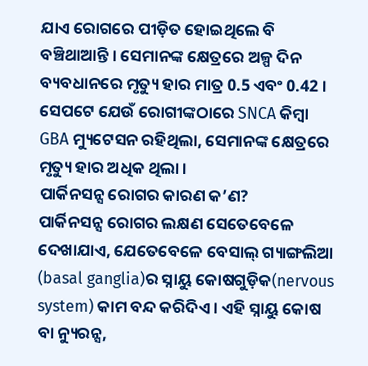ଯାଏ ରୋଗରେ ପୀଡ଼ିତ ହୋଇଥିଲେ ବି ବଞ୍ଚିଥାଆନ୍ତି । ସେମାନଙ୍କ କ୍ଷେତ୍ରରେ ଅଳ୍ପ ଦିନ ବ୍ୟବଧାନରେ ମୃତ୍ୟୁ ହାର ମାତ୍ର 0.5 ଏବଂ 0.42 । ସେପଟେ ଯେଉଁ ରୋଗୀଙ୍କଠାରେ SNCA କିମ୍ବା GBA ମ୍ୟୁଟେସନ ରହିଥିଲା, ସେମାନଙ୍କ କ୍ଷେତ୍ରରେ ମୃତ୍ୟୁ ହାର ଅଧିକ ଥିଲା ।
ପାର୍କିନସନ୍ସ ରୋଗର କାରଣ କ’ଣ?
ପାର୍କିନସନ୍ସ ରୋଗର ଲକ୍ଷଣ ସେତେବେଳେ ଦେଖାଯାଏ, ଯେତେବେଳେ ବେସାଲ୍ ଗ୍ୟାଙ୍ଗଲିଆ (basal ganglia)ର ସ୍ନାୟୁ କୋଷଗୁଡ଼ିକ(nervous system) କାମ ବନ୍ଦ କରିଦିଏ । ଏହି ସ୍ନାୟୁ କୋଷ ବା ନ୍ୟୁରନ୍ସ,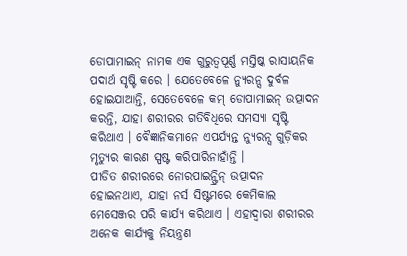ଡୋପାମାଇନ୍ ନାମକ ଏକ ଗୁରୁତ୍ୱପୂର୍ଣ୍ଣ ମସ୍ତିଷ୍କ ରାସାୟନିକ ପଦାର୍ଥ ସୃଷ୍ଟି କରେ । ଯେତେବେଳେ ନ୍ୟୁରନ୍ସ ଦୁର୍ବଳ ହୋଇଯାଆନ୍ତି, ସେତେବେଳେ କମ୍ ଡୋପାମାଇନ୍ ଉତ୍ପାଦନ କରନ୍ତି, ଯାହା ଶରୀରର ଗତିବିଧିରେ ସମସ୍ୟା ସୃଷ୍ଟି କରିଥାଏ । ବୈଜ୍ଞାନିକମାନେ ଏପର୍ଯ୍ୟନ୍ତ ନ୍ୟୁରନ୍ସ ଗୁଡ଼ିକର ମୃତ୍ୟୁର କାରଣ ସ୍ପଷ୍ଟ କରିପାରିନାହାଁନ୍ତି ।
ପୀଡିତ ଶରୀରରେ ନୋରପାଇନ୍ଫ୍ରିନ୍ ଉତ୍ପାଦନ ହୋଇନଥାଏ, ଯାହା ନର୍ସ ସିଷ୍ଟମରେ କେମିକାଲ ମେସେଞ୍ଜର ପରି କାର୍ଯ୍ଯ କରିଥାଏ । ଏହାଦ୍ୱାରା ଶରୀରର ଅନେକ କାର୍ଯ୍ୟକୁ ନିୟନ୍ତ୍ରଣ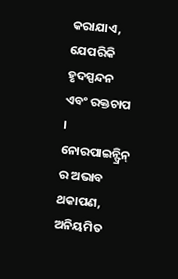କରାଯାଏ, ଯେପରିକି ହୃଦସ୍ପନ୍ଦନ ଏବଂ ରକ୍ତଚାପ । ନୋରପାଇନ୍ଫ୍ରିନ୍ ର ଅଭାବ ଥକାପଣ, ଅନିୟମିତ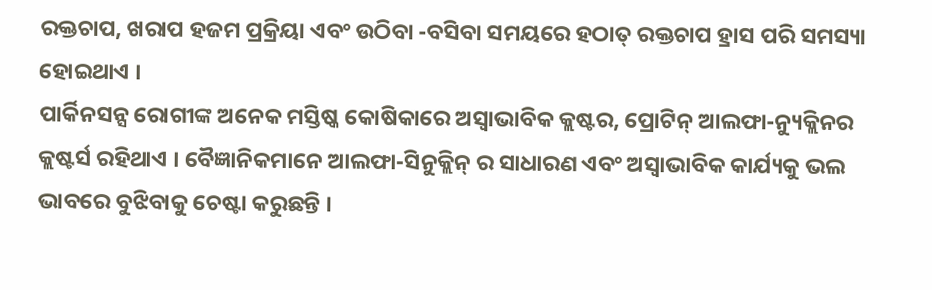ରକ୍ତଚାପ, ଖରାପ ହଜମ ପ୍ରକ୍ରିୟା ଏବଂ ଉଠିବା -ବସିବା ସମୟରେ ହଠାତ୍ ରକ୍ତଚାପ ହ୍ରାସ ପରି ସମସ୍ୟା ହୋଇଥାଏ ।
ପାର୍କିନସନ୍ସ ରୋଗୀଙ୍କ ଅନେକ ମସ୍ତିଷ୍କ କୋଷିକାରେ ଅସ୍ୱାଭାବିକ କ୍ଲଷ୍ଟର, ପ୍ରୋଟିନ୍ ଆଲଫା-ନ୍ୟୁକ୍ଲିନର କ୍ଲଷ୍ଟର୍ସ ରହିଥାଏ । ବୈଜ୍ଞାନିକମାନେ ଆଲଫା-ସିନୁକ୍ଲିନ୍ ର ସାଧାରଣ ଏବଂ ଅସ୍ୱାଭାବିକ କାର୍ଯ୍ୟକୁ ଭଲ ଭାବରେ ବୁଝିବାକୁ ଚେଷ୍ଟା କରୁଛନ୍ତି ।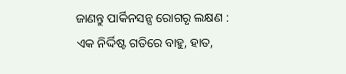ଜାଣନ୍ତୁ ପାର୍କିନସନ୍ସ ରୋଗରୃ ଲକ୍ଷଣ :
ଏକ ନିର୍ଦ୍ଦିଷ୍ଟ ଗତିରେ ବାହୁ, ହାତ,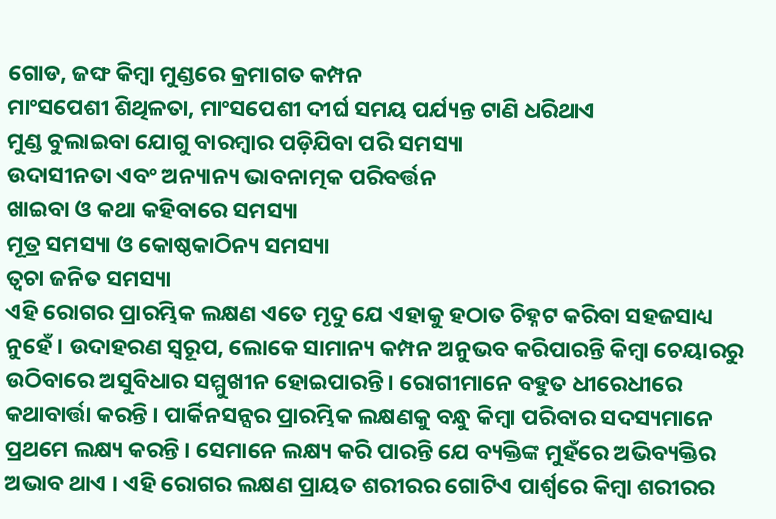ଗୋଡ, ଜଙ୍ଘ କିମ୍ବା ମୁଣ୍ଡରେ କ୍ରମାଗତ କମ୍ପନ
ମାଂସପେଶୀ ଶିଥିଳତା, ମାଂସପେଶୀ ଦୀର୍ଘ ସମୟ ପର୍ଯ୍ୟନ୍ତ ଟାଣି ଧରିଥାଏ
ମୁଣ୍ଡ ବୁଲାଇବା ଯୋଗୁ ବାରମ୍ବାର ପଡ଼ିଯିବା ପରି ସମସ୍ୟା
ଉଦାସୀନତା ଏବଂ ଅନ୍ୟାନ୍ୟ ଭାବନାତ୍ମକ ପରିବର୍ତ୍ତନ
ଖାଇବା ଓ କଥା କହିବାରେ ସମସ୍ୟା
ମୂତ୍ର ସମସ୍ୟା ଓ କୋଷ୍ଠକାଠିନ୍ୟ ସମସ୍ୟା
ତ୍ୱଚା ଜନିତ ସମସ୍ୟା
ଏହି ରୋଗର ପ୍ରାରମ୍ଭିକ ଲକ୍ଷଣ ଏତେ ମୃଦୁ ଯେ ଏହାକୁ ହଠାତ ଚିହ୍ନଟ କରିବା ସହଜସାଧ୍ୟ ନୁହେଁ । ଉଦାହରଣ ସ୍ୱରୂପ, ଲୋକେ ସାମାନ୍ୟ କମ୍ପନ ଅନୁଭବ କରିପାରନ୍ତି କିମ୍ବା ଚେୟାରରୁ ଉଠିବାରେ ଅସୁବିଧାର ସମ୍ମୁଖୀନ ହୋଇପାରନ୍ତି। ରୋଗୀମାନେ ବହୁତ ଧୀରେଧୀରେ କଥାବାର୍ତ୍ତା କରନ୍ତି । ପାର୍କିନସନ୍ସର ପ୍ରାରମ୍ଭିକ ଲକ୍ଷଣକୁ ବନ୍ଧୁ କିମ୍ବା ପରିବାର ସଦସ୍ୟମାନେ ପ୍ରଥମେ ଲକ୍ଷ୍ୟ କରନ୍ତି । ସେମାନେ ଲକ୍ଷ୍ୟ କରି ପାରନ୍ତି ଯେ ବ୍ୟକ୍ତିଙ୍କ ମୁହଁରେ ଅଭିବ୍ୟକ୍ତିର ଅଭାବ ଥାଏ । ଏହି ରୋଗର ଲକ୍ଷଣ ପ୍ରାୟତ ଶରୀରର ଗୋଟିଏ ପାର୍ଶ୍ୱରେ କିମ୍ବା ଶରୀରର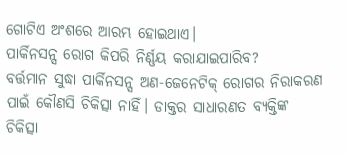ଗୋଟିଏ ଅଂଶରେ ଆରମ୍ଭ ହୋଇଥାଏ।
ପାର୍କିନସନ୍ସ ରୋଗ କିପରି ନିର୍ଣ୍ଣୟ କରାଯାଇପାରିବ?
ବର୍ତ୍ତମାନ ସୁଦ୍ଧା ପାର୍କିନସନ୍ସ ଅଣ-ଜେନେଟିକ୍ ରୋଗର ନିରାକରଣ ପାଇଁ କୌଣସି ଚିକିତ୍ସା ନାହିଁ। ଡାକ୍ତର ସାଧାରଣତ ବ୍ୟକ୍ତିଙ୍କ ଚିକିତ୍ସା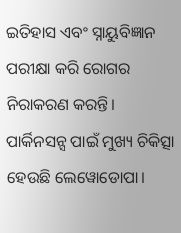ଇତିହାସ ଏବଂ ସ୍ନାୟୁବିଜ୍ଞାନ ପରୀକ୍ଷା କରି ରୋଗର ନିରାକରଣ କରନ୍ତି।
ପାର୍କିନସନ୍ସ ପାଇଁ ମୁଖ୍ୟ ଚିକିତ୍ସା ହେଉଛି ଲେୱୋଡୋପା।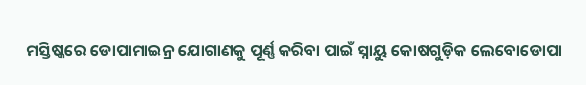ମସ୍ତିଷ୍କରେ ଡୋପାମାଇନ୍ର ଯୋଗାଣକୁ ପୂର୍ଣ୍ଣ କରିବା ପାଇଁ ସ୍ନାୟୁ କୋଷଗୁଡ଼ିକ ଲେବୋଡୋପା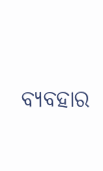ବ୍ୟବହାର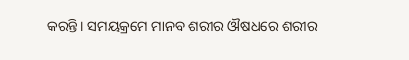କରନ୍ତି। ସମୟକ୍ରମେ ମାନବ ଶରୀର ଔଷଧରେ ଶରୀର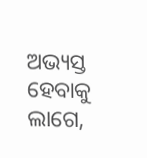ଅଭ୍ୟସ୍ତ ହେବାକୁ ଲାଗେ,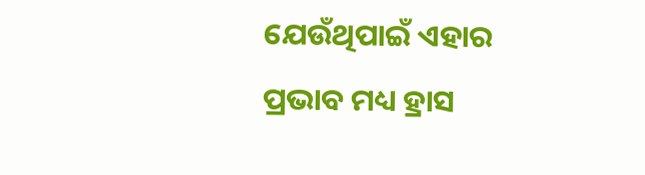ଯେଉଁଥିପାଇଁ ଏହାର ପ୍ରଭାବ ମଧ୍ୟ ହ୍ରାସ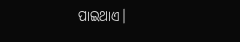ପାଇଥାଏ।